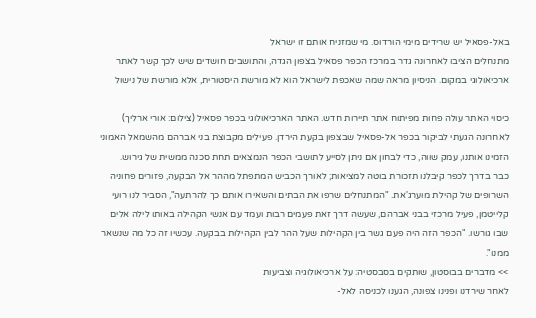באל-פסאיל יש שרידים מימי הורדוס. מי שמזניח אותם זו ישראל
מתנחלים הציבו לאחרונה גדר במרכז הכפר פסאיל בצפון הגדה, והתושבים חושדים שיש לכך קשר לאתר ארכיאולוגי במקום. הניסיון מראה שמה שאכפת לישראל הוא לא מורשת היסטורית, אלא מורשת של נישול

כיסוי האתר עולה פחות מפיתוח אתר תיירות חדש. האתר הארכיאולוגי בכפר פסאיל (צילום: אורי ארליך)
לאחרונה הגעתי לביקור בכפר אל-פסאיל שבצפון בקעת הירדן. פעילים מקבוצת בני אברהם מהשמאל האמוני הזמינו אותנו, עמק שווה, כדי לבחון אם ניתן לסייע לתושבי הכפר הנמצאים תחת סכנה ממשית של גירוש.
כבר בדרך לכפר קיבלנו תזכורת בוטה למציאות; לאורך הכביש המתפתל מההר אל הבקעה, פזורים פחוניה השרופים של קהילת מוערג'את. "המתנחלים שרפו את הבתים והשאירו אותם כך להרתעה", הסביר לנו רועי קלייטמן, פעיל מרכזי בבני אברהם, שעשה דרך זאת פעמים רבות ועמד עם אנשי הקהילה באותו לילה אלים שבו גורשו. "הכפר הזה היה פעם גשר בין הקהילות שעל ההר לבין הקהילות בבקעה. עכשיו זה כל מה שנשאר ממנו".
>> מדברים בבוסטון, שותקים בסבסטיה: על ארכיאולוגיה וצביעות
לאחר שירדנו ופנינו צפונה, הגענו לכניסה לאל-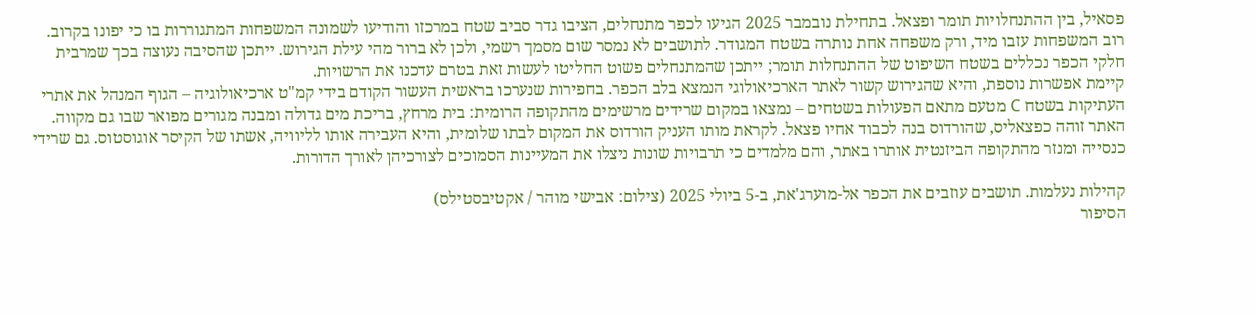פסאיל, בין ההתנחלויות תומר ופצאל. בתחילת נובמבר 2025 הגיעו לכפר מתנחלים, הציבו גדר סביב שטח במרכזו והודיעו לשמונה המשפחות המתגוררות בו כי יפונו בקרוב. רוב המשפחות עזבו מיד, ורק משפחה אחת נותרה בשטח המגודר. לתושבים לא נמסר שום מסמך רשמי, ולכן לא ברור מהי עילת הגירוש. ייתכן שהסיבה נעוצה בכך שמרבית חלקי הכפר נכללים בשטח השיפוט של ההתנחלות תומר; ייתכן שהמתנחלים פשוט החליטו לעשות זאת בטרם עדכנו את הרשויות.
קיימת אפשרות נוספת, והיא שהגירוש קשור לאתר הארכיאולוגי הנמצא בלב הכפר. בחפירות שנערכו בראשית העשור הקודם בידי קמ"ט ארכיאולוגיה – הגוף המנהל את אתרי העתיקות בשטח C מטעם מתאם הפעולות בשטחים – נמצאו במקום שרידים מרשימים מהתקופה הרומית: בית מרחץ, בריכת מים גדולה ומבנה מגורים מפואר שבו גם מקווה.
האתר זוהה כפצאליס, שהורדוס בנה לכבוד אחיו פצאל. לקראת מותו העניק הורדוס את המקום לבתו שלומית, והיא העבירה אותו לליוויה, אשתו של הקיסר אוגוסטוס. גם שרידי כנסייה ומנזר מהתקופה הביזנטית אותרו באתר, והם מלמדים כי תרבויות שונות ניצלו את המעיינות הסמוכים לצורכיהן לאורך הדורות.

קהילות נעלמות. תושבים עוזבים את הכפר אל-מוערג'את, ב-5 ביולי 2025 (צילום: אבישי מוהר / אקטיבסטילס)
הסיפור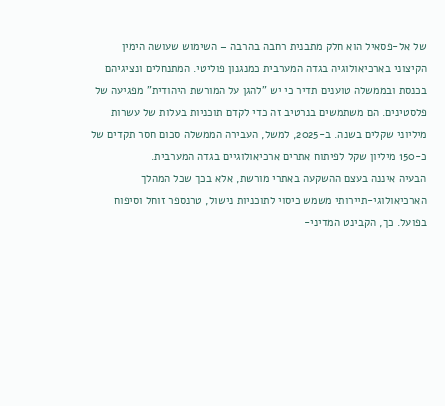של אל-פסאיל הוא חלק מתבנית רחבה בהרבה – השימוש שעושה הימין הקיצוני בארכיאולוגיה בגדה המערבית כמנגנון פוליטי. המתנחלים ונציגיהם בכנסת ובממשלה טוענים תדיר כי יש "להגן על המורשת היהודית" מפגיעה של פלסטינים. הם משתמשים בנרטיב זה כדי לקדם תוכניות בעלות של עשרות מיליוני שקלים בשנה. ב-2025, למשל, העבירה הממשלה סכום חסר תקדים של כ-150 מיליון שקל לפיתוח אתרים ארכיאולוגיים בגדה המערבית.
הבעיה איננה בעצם ההשקעה באתרי מורשת, אלא בכך שכל המהלך הארכיאולוגי-תיירותי משמש כיסוי לתוכניות נישול, טרנספר זוחל וסיפוח בפועל. כך, הקבינט המדיני-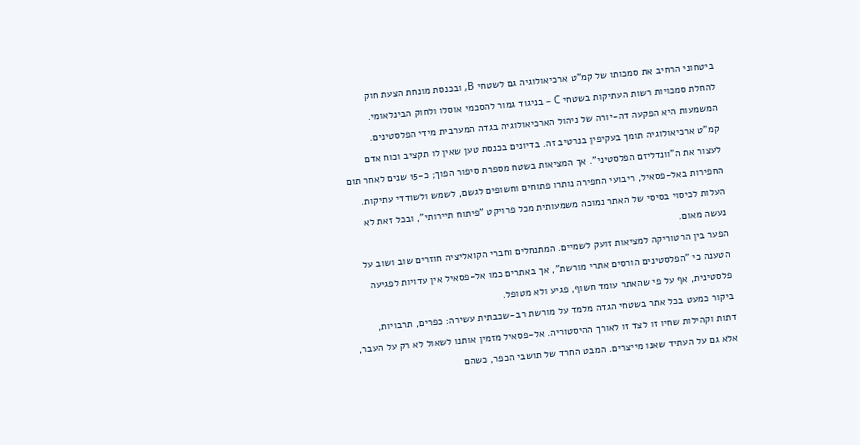ביטחוני הרחיב את סמכותו של קמ"ט ארכיאולוגיה גם לשטחי B, ובכנסת מונחת הצעת חוק להחלת סמכויות רשות העתיקות בשטחי C – בניגוד גמור להסכמי אוסלו ולחוק הבינלאומי. המשמעות היא הפקעה דה-יורה של ניהול הארכיאולוגיה בגדה המערבית מידי הפלסטינים.
קמ"ט ארכיאולוגיה תומך בעקיפין בנרטיב זה. בדיונים בכנסת טען שאין לו תקציב וכוח אדם לעצור את ה"וונדליזם הפלסטיני". אך המציאות בשטח מספרת סיפור הפוך; כ-15 שנים לאחר תום החפירות באל-פסאיל, ריבועי החפירה נותרו פתוחים וחשופים לגשם, לשמש ולשודדי עתיקות. העלות לכיסוי בסיסי של האתר נמוכה משמעותית מכל פרויקט "פיתוח תיירותי", ובכל זאת לא נעשה מאום.
הפער בין הרטוריקה למציאות זועק לשמיים. המתנחלים וחברי הקואליציה חוזרים שוב ושוב על הטענה כי "הפלסטינים הורסים אתרי מורשת", אך באתרים כמו אל-פסאיל אין עדויות לפגיעה פלסטינית, אף על פי שהאתר עומד חשוף, פגיע ולא מטופל.
ביקור כמעט בכל אתר בשטחי הגדה מלמד על מורשת רב-שכבתית עשירה: כפרים, תרבויות, דתות וקהילות שחיו זו לצד זו לאורך ההיסטוריה. אל-פסאיל מזמין אותנו לשאול לא רק על העבר, אלא גם על העתיד שאנו מייצרים. המבט החרד של תושבי הכפר, כשהם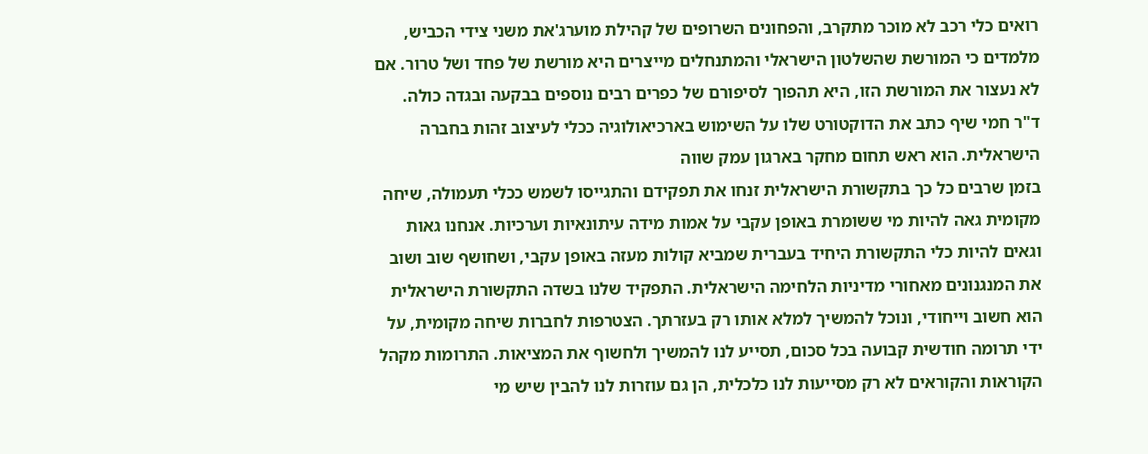רואים כלי רכב לא מוכר מתקרב, והפחונים השרופים של קהילת מוערג'את משני צידי הכביש, מלמדים כי המורשת שהשלטון הישראלי והמתנחלים מייצרים היא מורשת של פחד ושל טרור. אם לא נעצור את המורשת הזו, היא תהפוך לסיפורם של כפרים רבים נוספים בבקעה ובגדה כולה.
ד"ר חמי שיף כתב את הדוקטורט שלו על השימוש בארכיאולוגיה ככלי לעיצוב זהות בחברה הישראלית. הוא ראש תחום מחקר בארגון עמק שווה
בזמן שרבים כל כך בתקשורת הישראלית זנחו את תפקידם והתגייסו לשמש ככלי תעמולה, שיחה מקומית גאה להיות מי ששומרת באופן עקבי על אמות מידה עיתונאיות וערכיות. אנחנו גאות וגאים להיות כלי התקשורת היחיד בעברית שמביא קולות מעזה באופן עקבי, ושחושף שוב ושוב את המנגנונים מאחורי מדיניות הלחימה הישראלית. התפקיד שלנו בשדה התקשורת הישראלית הוא חשוב וייחודי, ונוכל להמשיך למלא אותו רק בעזרתך. הצטרפות לחברות שיחה מקומית, על ידי תרומה חודשית קבועה בכל סכום, תסייע לנו להמשיך ולחשוף את המציאות. התרומות מקהל הקוראות והקוראים לא רק מסייעות לנו כלכלית, הן גם עוזרות לנו להבין שיש מי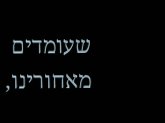שעומדים מאחורינו,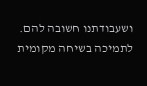ושעבודתנו חשובה להם.
לתמיכה בשיחה מקומית